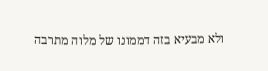ולא מבעיא בזה דממונו של מלוה מתרבה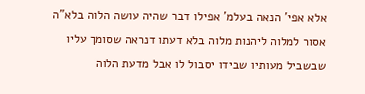אלא אפי' הנאה בעלמ' אפילו דבר שהיה עושה הלוה בלא"ה אסור למלוה ליהנות מלוה בלא דעתו דנראה שסומך עליו שבשביל מעותיו שבידו יסבול לו אבל מדעת הלוה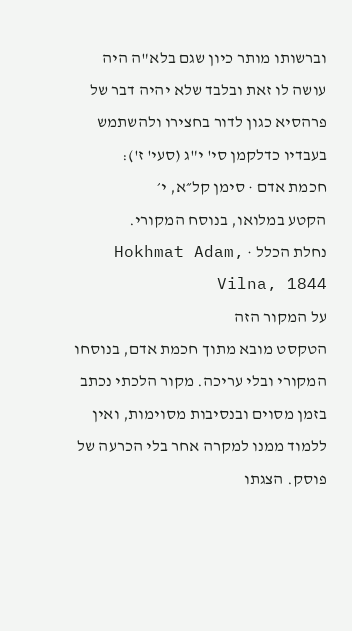וברשותו מותר כיון שגם בלא"ה היה עושה לו זאת ובלבד שלא יהיה דבר של פרהסיא כגון לדור בחצירו ולהשתמש בעבדיו כדלקמן סי' י"ג (סעי' ז'):
חכמת אדם · סימן קל״א, י׳
הקטע במלואו, בנוסח המקורי.
נחלת הכלל · Hokhmat Adam, Vilna, 1844
על המקור הזה
הטקסט מובא מתוך חכמת אדם, בנוסחו המקורי ובלי עריכה. מקור הלכתי נכתב בזמן מסוים ובנסיבות מסוימות, ואין ללמוד ממנו למקרה אחר בלי הכרעה של פוסק. הצגתו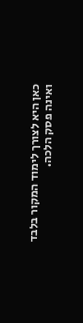כאן היא לצורך לימוד המקור בלבד ואינה פסק הלכה.